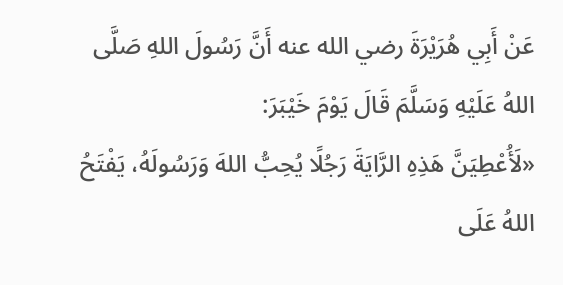عَنْ أَبِي هُرَيْرَةَ رضي الله عنه أَنَّ رَسُولَ اللهِ صَلَّى اللهُ عَلَيْهِ وَسَلَّمَ قَالَ يَوْمَ خَيْبَرَ:
«لَأُعْطِيَنَّ هَذِهِ الرَّايَةَ رَجُلًا يُحِبُّ اللهَ وَرَسُولَهُ، يَفْتَحُ اللهُ عَلَى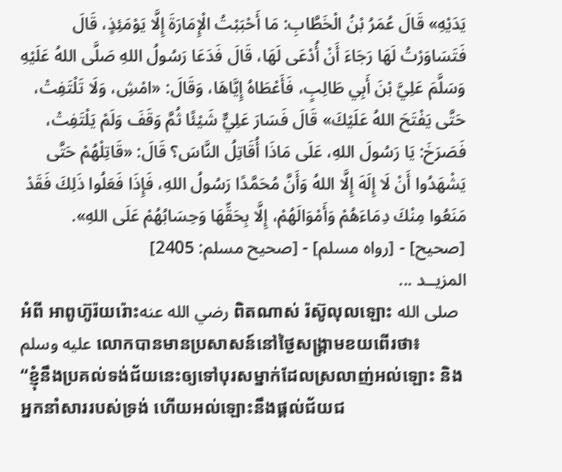يَدَيْهِ» قَالَ عُمَرُ بْنُ الْخَطَّابِ: مَا أَحْبَبْتُ الْإِمَارَةَ إِلَّا يَوْمَئِذٍ، قَالَ فَتَسَاوَرْتُ لَهَا رَجَاءَ أَنْ أُدْعَى لَهَا، قَالَ فَدَعَا رَسُولُ اللهِ صَلَّى اللهُ عَلَيْهِ وَسَلَّمَ عَلِيَّ بْنَ أَبِي طَالِبٍ، فَأَعْطَاهُ إِيَّاهَا، وَقَالَ: «امْشِ، وَلَا تَلْتَفِتْ، حَتَّى يَفْتَحَ اللهُ عَلَيْكَ» قَالَ فَسَارَ عَلِيٌّ شَيْئًا ثُمَّ وَقَفَ وَلَمْ يَلْتَفِتْ، فَصَرَخَ: يَا رَسُولَ اللهِ، عَلَى مَاذَا أُقَاتِلُ النَّاسَ؟ قَالَ: «قَاتِلْهُمْ حَتَّى يَشْهَدُوا أَنْ لَا إِلَهَ إِلَّا اللهُ وَأَنَّ مُحَمَّدًا رَسُولُ اللهِ، فَإِذَا فَعَلُوا ذَلِكَ فَقَدْ مَنَعُوا مِنْكَ دِمَاءَهُمْ وَأَمْوَالَهُمْ، إِلَّا بِحَقِّهَا وَحِسَابُهُمْ عَلَى اللهِ».
[صحيح] - [رواه مسلم] - [صحيح مسلم: 2405]
المزيــد ...
អំពី អាពូហ៊ូរ៉យរ៉ោះرضي الله عنه ពិតណាស់ រ៉ស៊ូលុលឡោះ صلى الله عليه وسلم លោកបានមានប្រសាសន៍នៅថ្ងៃសង្រ្គាមខយពើរថា៖
“ខ្ញុំនឹងប្រគល់ទង់ជ័យនេះឲ្យទៅបុរសម្នាក់ដែលស្រលាញ់អល់ឡោះ និងអ្នកនាំសាររបស់ទ្រង់ ហើយអល់ឡោះនឹងផ្តល់ជ័យជ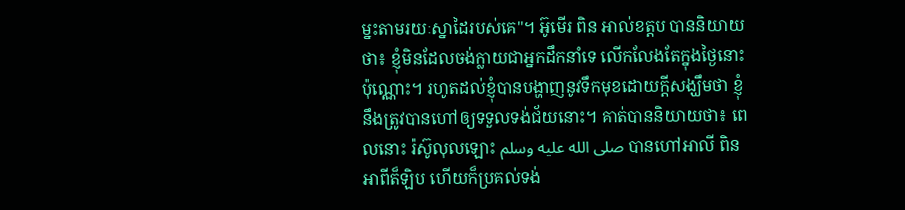ម្នះតាមរយៈស្នាដៃរបស់គេ"។ អ៊ូមើរ ពិន អាល់ខត្តប បាននិយាយថា៖ ខ្ញុំមិនដែលចង់ក្លាយជាអ្នកដឹកនាំទេ លើកលែងតែក្នុងថ្ងៃនោះប៉ុណ្ណោះ។ រហូតដល់ខ្ញុំបានបង្ហាញនូវទឹកមុខដោយក្តីសង្ឃឹមថា ខ្ញុំនឹងត្រូវបានហៅឲ្យទទួលទង់ជ័យនោះ។ គាត់បាននិយាយថា៖ ពេលនោះ រ៉ស៊ូលុលឡោះ صلى الله عليه وسلم បានហៅអាលី ពិន អាពីត៏ឡិប ហើយក៏ប្រគល់ទង់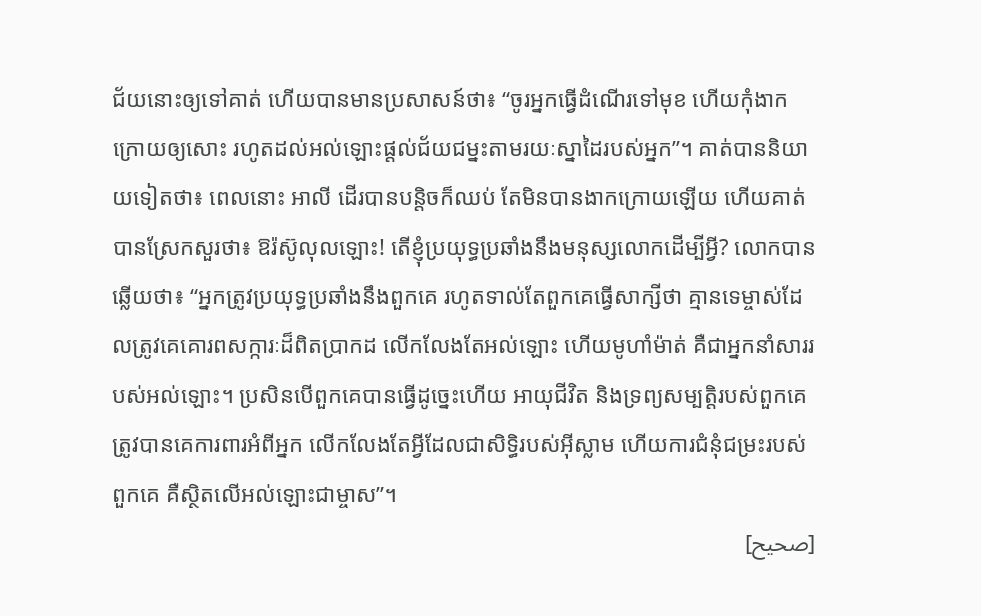ជ័យនោះឲ្យទៅគាត់ ហើយបានមានប្រសាសន៍ថា៖ “ចូរអ្នកធ្វើដំណើរទៅមុខ ហើយកុំងាកក្រោយឲ្យសោះ រហូតដល់អល់ឡោះផ្តល់ជ័យជម្នះតាមរយៈស្នាដៃរបស់អ្នក”។ គាត់បាននិយាយទៀតថា៖ ពេលនោះ អាលី ដើរបានបន្តិចក៏ឈប់ តែមិនបានងាកក្រោយឡើយ ហើយគាត់បានស្រែកសួរថា៖ ឱរ៉ស៊ូលុលឡោះ! តើខ្ញុំប្រយុទ្ធប្រឆាំងនឹងមនុស្សលោកដើម្បីអ្វី? លោកបានឆ្លើយថា៖ “អ្នកត្រូវប្រយុទ្ធប្រឆាំងនឹងពួកគេ រហូតទាល់តែពួកគេធ្វើសាក្សីថា គ្មានទេម្ចាស់ដែលត្រូវគេគោរពសក្ការៈដ៏ពិតប្រាកដ លើកលែងតែអល់ឡោះ ហើយមូហាំម៉ាត់ គឺជាអ្នកនាំសាររបស់អល់ឡោះ។ ប្រសិនបើពួកគេបានធ្វើដូចេ្នះហើយ អាយុជីវិត និងទ្រព្យសម្បត្តិរបស់ពួកគេត្រូវបានគេការពារអំពីអ្នក លើកលែងតែអ្វីដែលជាសិទ្ធិរបស់អ៊ីស្លាម ហើយការជំនុំជម្រះរបស់ពួកគេ គឺស្ថិតលើអល់ឡោះជាម្ចាស”។
[صحيح]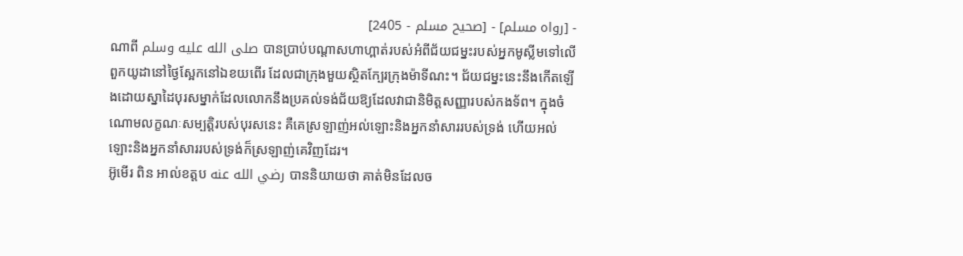- [رواه مسلم] - [صحيح مسلم - 2405]
ណាពី صلى الله عليه وسلم បានប្រាប់បណ្តាសហាហ្ពាត់របស់អំពីជ័យជម្នះរបស់អ្នកមូស្លីមទៅលើពួកយូដានៅថ្ងៃស្អែកនៅឯខយពើរ ដែលជាក្រុងមួយស្ថិតក្បែរក្រុងម៉ាទីណះ។ ជ័យជម្នះនេះនឹងកើតឡើងដោយស្នាដៃបុរសម្នាក់ដែលលោកនឹងប្រគល់ទង់ជ័យឱ្យដែលវាជានិមិត្តសញ្ញារបស់កងទ័ព។ ក្នុងចំណោមលក្ខណៈសម្បត្តិរបស់បុរសនេះ គឺគេស្រឡាញ់អល់ឡោះនិងអ្នកនាំសាររបស់ទ្រង់ ហើយអល់ឡោះនិងអ្នកនាំសាររបស់ទ្រង់ក៏ស្រឡាញ់គេវិញដែរ។
អ៊ូមើរ ពិន អាល់ខត្តប رضي الله عنه បាននិយាយថា គាត់មិនដែលច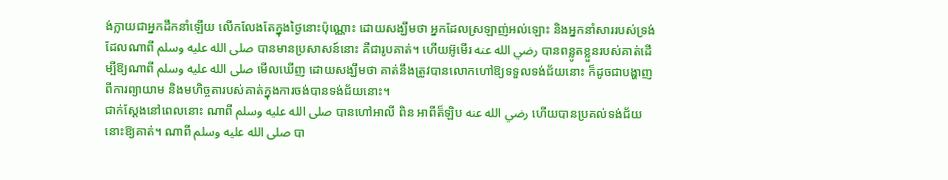ង់ក្លាយជាអ្នកដឹកនាំឡើយ លើកលែងតែក្នុងថ្ងៃនោះប៉ុណ្ណោះ ដោយសង្ឃឹមថា អ្នកដែលស្រឡាញ់អល់ឡោះ និងអ្នកនាំសាររបស់ទ្រង់ដែលណាពី صلى الله عليه وسلم បានមានប្រសាសន៍នោះ គឺជារូបគាត់។ ហើយអ៊ូមើរ رضي الله عنه បានពន្លូតខ្លួនរបស់គាត់ដើម្បីឱ្យណាពី صلى الله عليه وسلم មើលឃើញ ដោយសង្ឃឹមថា គាត់នឹងត្រូវបានលោកហៅឱ្យទទួលទង់ជ័យនោះ ក៏ដូចជាបង្ហាញពីការព្យាយាម និងមហិច្ចតារបស់គាត់ក្នុងការចង់បានទង់ជ័យនោះ។
ជាក់ស្តែងនៅពេលនោះ ណាពី صلى الله عليه وسلم បានហៅអាលី ពិន អាពីត៏ឡិប رضي الله عنه ហើយបានប្រគល់ទង់ជ័យនោះឱ្យគាត់។ ណាពី صلى الله عليه وسلم បា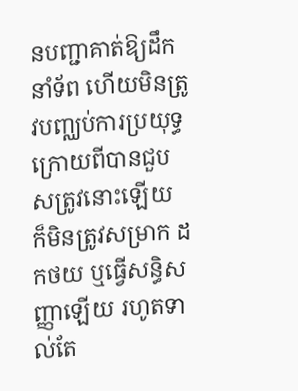នបញ្ជាគាត់ឱ្យដឹកនាំទ័ព ហើយមិនត្រូវបញ្ឈប់ការប្រយុទ្ធក្រោយពីបានជួបសត្រូវនោះឡើយ ក៏មិនត្រូវសម្រាក ដកថយ ឬធ្វើសន្ធិសញ្ញាឡើយ រហូតទាល់តែ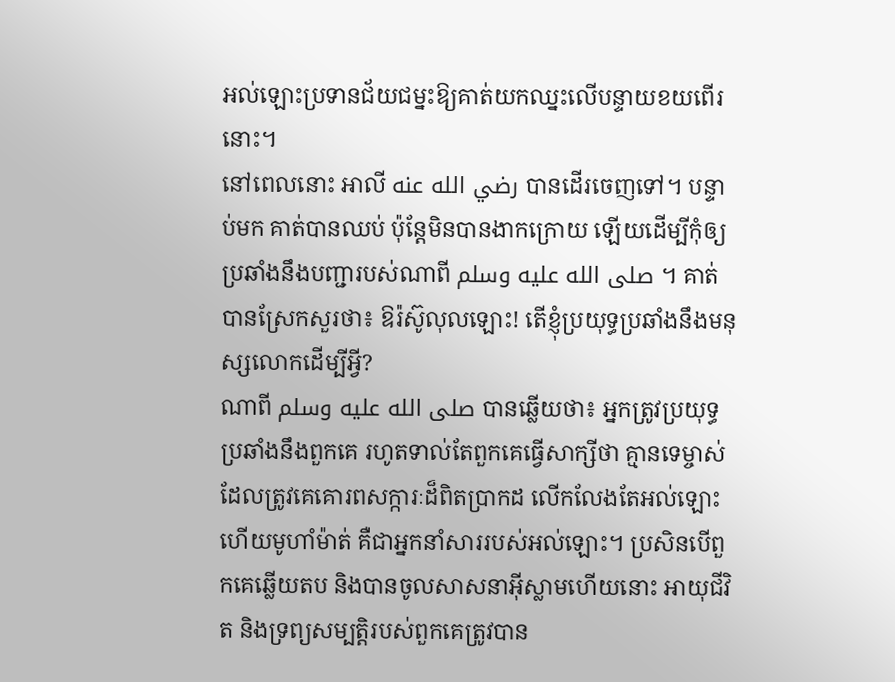អល់ឡោះប្រទានជ័យជម្នះឱ្យគាត់យកឈ្នះលើបន្ទាយខយពើរនោះ។
នៅពេលនោះ អាលី رضي الله عنه បានដើរចេញទៅ។ បន្ទាប់មក គាត់បានឈប់ ប៉ុន្តែមិនបានងាកក្រោយ ឡើយដើម្បីកុំឲ្យប្រឆាំងនឹងបញ្ជារបស់ណាពី صلى الله عليه وسلم ។ គាត់បានស្រែកសួរថា៖ ឱរ៉ស៊ូលុលឡោះ! តើខ្ញុំប្រយុទ្ធប្រឆាំងនឹងមនុស្សលោកដើម្បីអ្វី?
ណាពី صلى الله عليه وسلم បានឆ្លើយថា៖ អ្នកត្រូវប្រយុទ្ធប្រឆាំងនឹងពួកគេ រហូតទាល់តែពួកគេធ្វើសាក្សីថា គ្មានទេម្ចាស់ដែលត្រូវគេគោរពសក្ការៈដ៏ពិតប្រាកដ លើកលែងតែអល់ឡោះ ហើយមូហាំម៉ាត់ គឺជាអ្នកនាំសាររបស់អល់ឡោះ។ ប្រសិនបើពួកគេឆ្លើយតប និងបានចូលសាសនាអ៊ីស្លាមហើយនោះ អាយុជីវិត និងទ្រព្យសម្បត្តិរបស់ពួកគេត្រូវបាន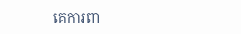គេការពា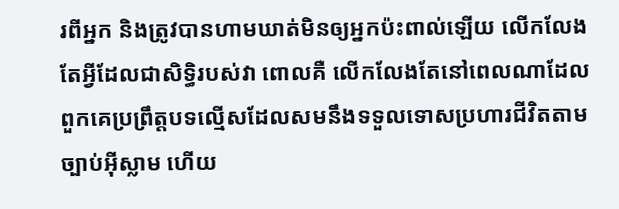រពីអ្នក និងត្រូវបានហាមឃាត់មិនឲ្យអ្នកប៉ះពាល់ឡើយ លើកលែងតែអ្វីដែលជាសិទ្ធិរបស់វា ពោលគឺ លើកលែងតែនៅពេលណាដែលពួកគេប្រព្រឹត្តបទល្មើសដែលសមនឹងទទួលទោសប្រហារជីវិតតាមច្បាប់អ៊ីស្លាម ហើយ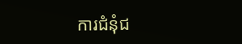ការជំនុំជ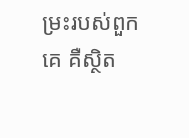ម្រះរបស់ពួកគេ គឺស្ថិត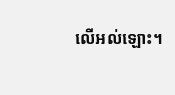លើអល់ឡោះ។